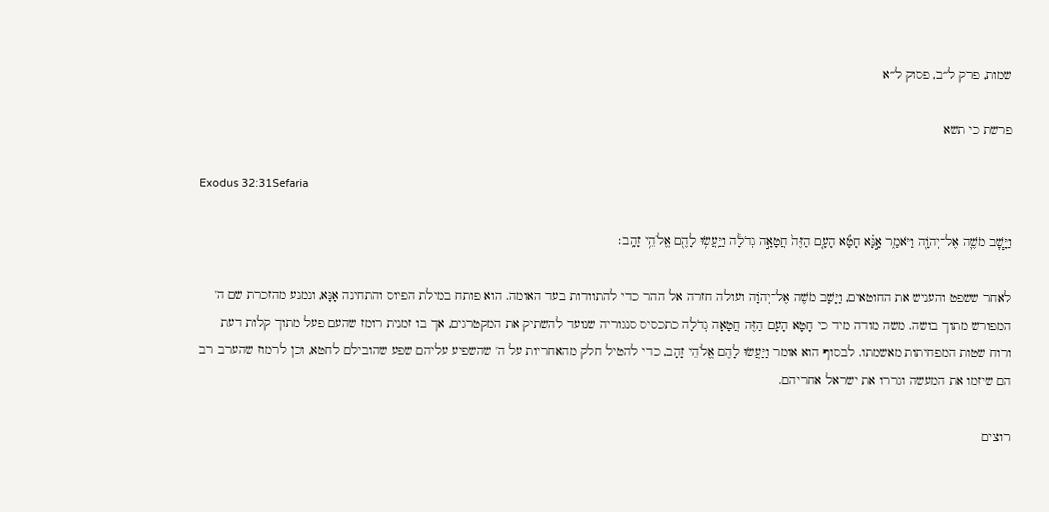שמות, פרק ל״ב, פסוק ל״א

פרשת כי תשא

Exodus 32:31Sefaria

וַיָּ֧שׇׁב מֹשֶׁ֛ה אֶל־יְהֹוָ֖ה וַיֹּאמַ֑ר אָ֣נָּ֗א חָטָ֞א הָעָ֤ם הַזֶּה֙ חֲטָאָ֣ה גְדֹלָ֔ה וַיַּֽעֲשׂ֥וּ לָהֶ֖ם אֱלֹהֵ֥י זָהָֽב׃

לאחר ששפט והעניש את החוטאים, וַיָּשָׁב מֹשֶׁה אֶל־יְהֹוָה ועולה חזרה אל ההר כדי להתוודות בעד האומה. הוא פותח במילת הפיוס והתחינה אָנָּא, ונמנע מהזכרת שם ה' המפורש מתוך בושה. משה מודה מיד כי חָטָא הָעָם הַזֶּה חֲטָאָה גְדֹלָה כתכסיס סנגוריה שנועד להשתיק את המקטרגים, אך בו זמנית רומז שהעם פעל מתוך קלות דעת ורוח שטות המפחיתות מאשמתו. לבסוף הוא אומר וַיַּעֲשׂוּ לָהֶם אֱלֹהֵי זָהָב, כדי להטיל חלק מהאחריות על ה' שהשפיע עליהם שפע שהובילם לחטא, וכן לרמוז שהערב רב הם שיזמו את המעשה וגררו את ישראל אחריהם.

רוצים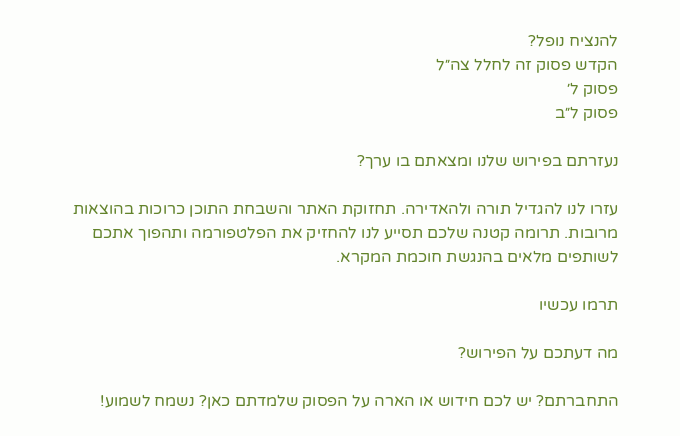להנציח נופל?
הקדש פסוק זה לחלל צה״ל
פסוק ל׳
פסוק ל״ב

נעזרתם בפירוש שלנו ומצאתם בו ערך?

עזרו לנו להגדיל תורה ולהאדירה. תחזוקת האתר והשבחת התוכן כרוכות בהוצאות מרובות. תרומה קטנה שלכם תסייע לנו להחזיק את הפלטפורמה ותהפוך אתכם לשותפים מלאים בהנגשת חוכמת המקרא.

תרמו עכשיו

מה דעתכם על הפירוש?

התחברתם? יש לכם חידוש או הארה על הפסוק שלמדתם כאן? נשמח לשמוע!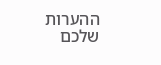ההערות שלכם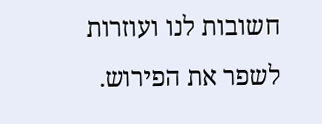חשובות לנו ועוזרות לשפר את הפירוש.